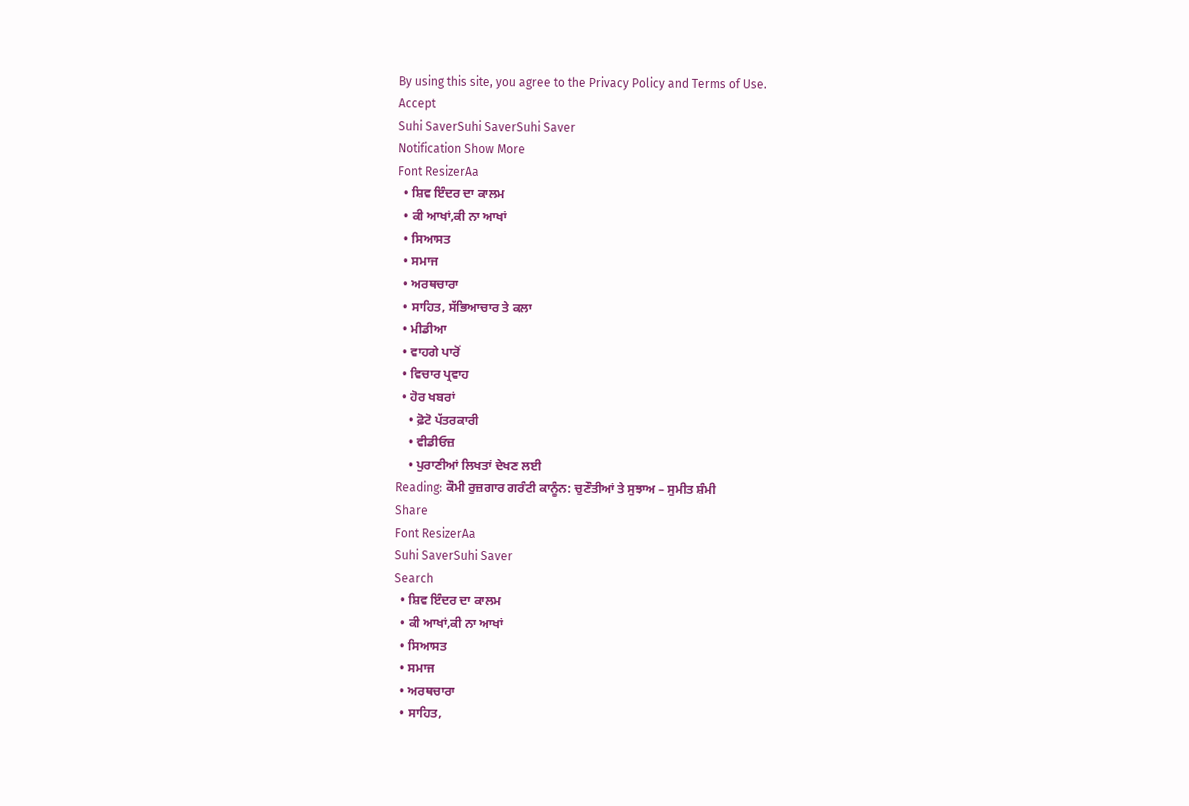By using this site, you agree to the Privacy Policy and Terms of Use.
Accept
Suhi SaverSuhi SaverSuhi Saver
Notification Show More
Font ResizerAa
  • ਸ਼ਿਵ ਇੰਦਰ ਦਾ ਕਾਲਮ
  • ਕੀ ਆਖਾਂ,ਕੀ ਨਾ ਆਖਾਂ
  • ਸਿਆਸਤ
  • ਸਮਾਜ
  • ਅਰਥਚਾਰਾ
  • ਸਾਹਿਤ, ਸੱਭਿਆਚਾਰ ਤੇ ਕਲਾ
  • ਮੀਡੀਆ
  • ਵਾਹਗੇ ਪਾਰੋਂ
  • ਵਿਚਾਰ ਪ੍ਰਵਾਹ
  • ਹੋਰ ਖਬਰਾਂ
    • ਫ਼ੋਟੋ ਪੱਤਰਕਾਰੀ
    • ਵੀਡੀਓਜ਼
    • ਪੁਰਾਣੀਆਂ ਲਿਖਤਾਂ ਦੇਖਣ ਲਈ
Reading: ਕੌਮੀ ਰੁਜ਼ਗਾਰ ਗਰੰਟੀ ਕਾਨੂੰਨ: ਚੁਣੌਤੀਆਂ ਤੇ ਸੁਝਾਅ – ਸੁਮੀਤ ਸ਼ੰਮੀ
Share
Font ResizerAa
Suhi SaverSuhi Saver
Search
  • ਸ਼ਿਵ ਇੰਦਰ ਦਾ ਕਾਲਮ
  • ਕੀ ਆਖਾਂ,ਕੀ ਨਾ ਆਖਾਂ
  • ਸਿਆਸਤ
  • ਸਮਾਜ
  • ਅਰਥਚਾਰਾ
  • ਸਾਹਿਤ,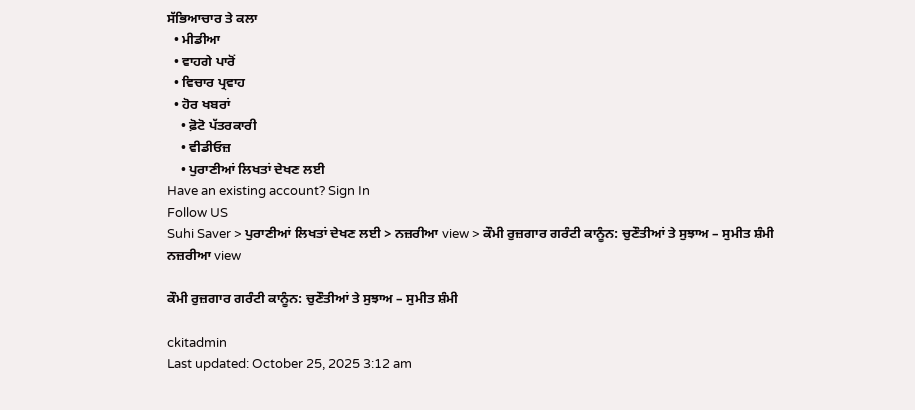ਸੱਭਿਆਚਾਰ ਤੇ ਕਲਾ
  • ਮੀਡੀਆ
  • ਵਾਹਗੇ ਪਾਰੋਂ
  • ਵਿਚਾਰ ਪ੍ਰਵਾਹ
  • ਹੋਰ ਖਬਰਾਂ
    • ਫ਼ੋਟੋ ਪੱਤਰਕਾਰੀ
    • ਵੀਡੀਓਜ਼
    • ਪੁਰਾਣੀਆਂ ਲਿਖਤਾਂ ਦੇਖਣ ਲਈ
Have an existing account? Sign In
Follow US
Suhi Saver > ਪੁਰਾਣੀਆਂ ਲਿਖਤਾਂ ਦੇਖਣ ਲਈ > ਨਜ਼ਰੀਆ view > ਕੌਮੀ ਰੁਜ਼ਗਾਰ ਗਰੰਟੀ ਕਾਨੂੰਨ: ਚੁਣੌਤੀਆਂ ਤੇ ਸੁਝਾਅ – ਸੁਮੀਤ ਸ਼ੰਮੀ
ਨਜ਼ਰੀਆ view

ਕੌਮੀ ਰੁਜ਼ਗਾਰ ਗਰੰਟੀ ਕਾਨੂੰਨ: ਚੁਣੌਤੀਆਂ ਤੇ ਸੁਝਾਅ – ਸੁਮੀਤ ਸ਼ੰਮੀ

ckitadmin
Last updated: October 25, 2025 3:12 am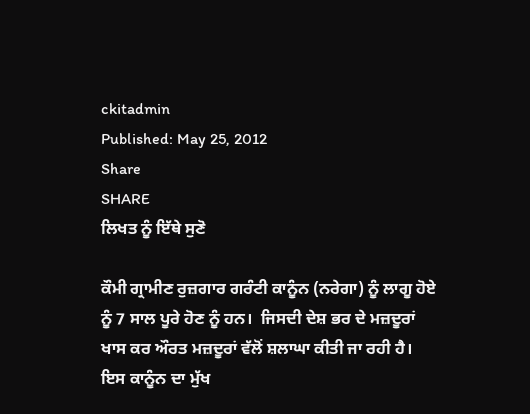ckitadmin
Published: May 25, 2012
Share
SHARE
ਲਿਖਤ ਨੂੰ ਇੱਥੇ ਸੁਣੋ

ਕੌਮੀ ਗ੍ਰਾਮੀਣ ਰੁਜ਼ਗਾਰ ਗਰੰਟੀ ਕਾਨੂੰਨ (ਨਰੇਗਾ) ਨੂੰ ਲਾਗੂ ਹੋਏ ਨੂੰ 7 ਸਾਲ ਪੂਰੇ ਹੋਣ ਨੂੰ ਹਨ।  ਜਿਸਦੀ ਦੇਸ਼ ਭਰ ਦੇ ਮਜ਼ਦੂਰਾਂ ਖਾਸ ਕਰ ਔਰਤ ਮਜ਼ਦੂਰਾਂ ਵੱਲੋਂ ਸ਼ਲਾਘਾ ਕੀਤੀ ਜਾ ਰਹੀ ਹੈ।  ਇਸ ਕਾਨੂੰਨ ਦਾ ਮੁੱਖ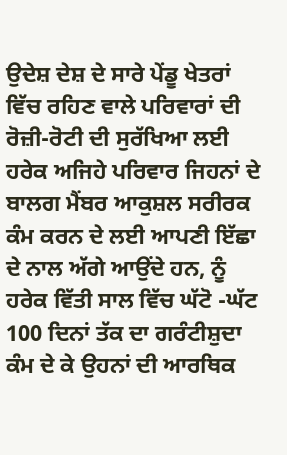ਉਦੇਸ਼ ਦੇਸ਼ ਦੇ ਸਾਰੇ ਪੇਂਡੂ ਖੇਤਰਾਂ ਵਿੱਚ ਰਹਿਣ ਵਾਲੇ ਪਰਿਵਾਰਾਂ ਦੀ ਰੋਜ਼ੀ-ਰੋਟੀ ਦੀ ਸੁਰੱਖਿਆ ਲਈ ਹਰੇਕ ਅਜਿਹੇ ਪਰਿਵਾਰ ਜਿਹਨਾਂ ਦੇ ਬਾਲਗ ਮੈਂਬਰ ਆਕੁਸ਼ਲ ਸਰੀਰਕ ਕੰਮ ਕਰਨ ਦੇ ਲਈ ਆਪਣੀ ਇੱਛਾ ਦੇ ਨਾਲ ਅੱਗੇ ਆਉਂਦੇ ਹਨ, ਨੂੰ ਹਰੇਕ ਵਿੱਤੀ ਸਾਲ ਵਿੱਚ ਘੱਟੋ -ਘੱਟ 100 ਦਿਨਾਂ ਤੱਕ ਦਾ ਗਰੰਟੀਸ਼ੁਦਾ ਕੰਮ ਦੇ ਕੇ ਉਹਨਾਂ ਦੀ ਆਰਥਿਕ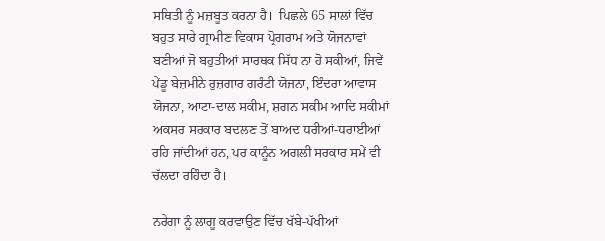ਸਥਿਤੀ ਨੂੰ ਮਜ਼ਬੂਤ ਕਰਨਾ ਹੈ।  ਪਿਛਲੇ 65 ਸਾਲਾਂ ਵਿੱਚ ਬਹੁਤ ਸਾਰੇ ਗ੍ਰਾਮੀਣ ਵਿਕਾਸ ਪ੍ਰੋਗਰਾਮ ਅਤੇ ਯੋਜਨਾਵਾਂ ਬਣੀਆਂ ਜੋ ਬਹੁਤੀਆਂ ਸਾਰਥਕ ਸਿੱਧ ਨਾ ਹੋ ਸਕੀਆਂ, ਜਿਵੇਂ ਪੇਂਡੂ ਬੇਜ਼ਮੀਨੇ ਰੁਜ਼ਗਾਰ ਗਰੰਟੀ ਯੋਜਨਾ, ਇੰਦਰਾ ਆਵਾਸ ਯੋਜਨਾ, ਆਟਾ-ਦਾਲ ਸਕੀਮ, ਸ਼ਗਨ ਸਕੀਮ ਆਦਿ ਸਕੀਮਾਂ ਅਕਸਰ ਸਰਕਾਰ ਬਦਲਣ ਤੋਂ ਬਾਅਦ ਧਰੀਆਂ-ਧਰਾਈਆਂ ਰਹਿ ਜਾਂਦੀਆਂ ਹਨ, ਪਰ ਕਾਨੂੰਨ ਅਗਲੀ ਸਰਕਾਰ ਸਮੇਂ ਵੀ ਚੱਲਦਾ ਰਹਿੰਦਾ ਹੈ।

ਨਰੇਗਾ ਨੂੰ ਲਾਗੂ ਕਰਵਾਉਣ ਵਿੱਚ ਖੱਬੇ-ਪੱਖੀਆਂ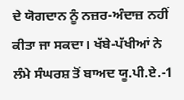ਦੇ ਯੋਗਦਾਨ ਨੂੰ ਨਜ਼ਰ-ਅੰਦਾਜ਼ ਨਹੀਂ ਕੀਤਾ ਜਾ ਸਕਦਾ। ਖੱਬੇ-ਪੱਖੀਆਂ ਨੇ ਲੰਮੇ ਸੰਘਰਸ਼ ਤੋਂ ਬਾਅਦ ਯੂ.ਪੀ.ਏ.-1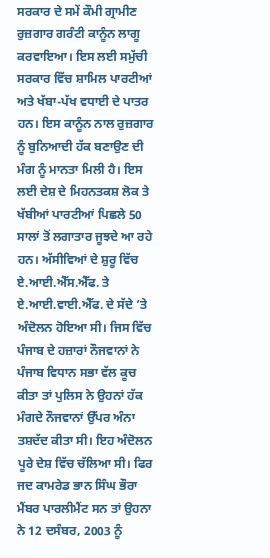ਸਰਕਾਰ ਦੇ ਸਮੇਂ ਕੌਮੀ ਗ੍ਰਾਮੀਣ ਰੁਜ਼ਗਾਰ ਗਰੰਟੀ ਕਾਨੂੰਨ ਲਾਗੂ ਕਰਵਾਇਆ। ਇਸ ਲਈ ਸਮੁੱਚੀ ਸਰਕਾਰ ਵਿੱਚ ਸ਼ਾਮਿਲ ਪਾਰਟੀਆਂ ਅਤੇ ਖੱਬਾ-ਪੱਖ ਵਧਾਈ ਦੇ ਪਾਤਰ ਹਨ। ਇਸ ਕਾਨੂੰਨ ਨਾਲ ਰੁਜ਼ਗਾਰ ਨੂੰ ਬੁਨਿਆਦੀ ਹੱਕ ਬਣਾਉਣ ਦੀ ਮੰਗ ਨੂੰ ਮਾਨਤਾ ਮਿਲੀ ਹੈ। ਇਸ ਲਈ ਦੇਸ਼ ਦੇ ਮਿਹਨਤਕਸ਼ ਲੋਕ ਤੇ ਖੱਬੀਆਂ ਪਾਰਟੀਆਂ ਪਿਛਲੇ 50 ਸਾਲਾਂ ਤੋਂ ਲਗਾਤਾਰ ਜੂਝਦੇ ਆ ਰਹੇ ਹਨ। ਅੱਸੀਵਿਆਂ ਦੇ ਸ਼ੁਰੂ ਵਿੱਚ ਏ.ਆਈ.ਐੱਸ.ਐੱਫ. ਤੇ ਏ.ਆਈ.ਵਾਈ.ਐੱਫ. ਦੇ ਸੱਦੇ ’ਤੇ ਅੰਦੋਲਨ ਹੋਇਆ ਸੀ। ਜਿਸ ਵਿੱਚ ਪੰਜਾਬ ਦੇ ਹਜ਼ਾਰਾਂ ਨੌਜਵਾਨਾਂ ਨੇ ਪੰਜਾਬ ਵਿਧਾਨ ਸਭਾ ਵੱਲ ਕੂਚ ਕੀਤਾ ਤਾਂ ਪੁਲਿਸ ਨੇ ਉਹਨਾਂ ਹੱਕ ਮੰਗਦੇ ਨੌਜਵਾਨਾਂ ਉੱਪਰ ਅੰਨਾ ਤਸ਼ਦੱਦ ਕੀਤਾ ਸੀ। ਇਹ ਅੰਦੋਲਨ ਪੂਰੇ ਦੇਸ਼ ਵਿੱਚ ਚੱਲਿਆ ਸੀ। ਫਿਰ ਜਦ ਕਾਮਰੇਡ ਭਾਨ ਸਿੰਘ ਭੌਰਾ ਮੈਂਬਰ ਪਾਰਲੀਮੈਂਟ ਸਨ ਤਾਂ ਉਹਨਾ ਨੇ 12 ਦਸੰਬਰ, 2003 ਨੂੰ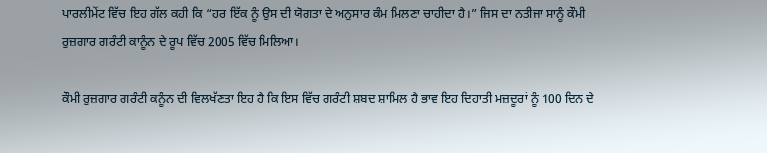ਪਾਰਲੀਮੇਂਟ ਵਿੱਚ ਇਹ ਗੱਲ ਕਹੀ ਕਿ “ਹਰ ਇੱਕ ਨੂੰ ਉਸ ਦੀ ਯੋਗਤਾ ਦੇ ਅਨੁਸਾਰ ਕੰਮ ਮਿਲਣਾ ਚਾਹੀਦਾ ਹੈ।” ਜਿਸ ਦਾ ਨਤੀਜਾ ਸਾਨੂੰ ਕੌਮੀ ਰੁਜ਼ਗਾਰ ਗਰੰਟੀ ਕਾਨੂੰਨ ਦੇ ਰੂਪ ਵਿੱਚ 2005 ਵਿੱਚ ਮਿਲਿਆ।

ਕੌਮੀ ਰੁਜ਼ਗਾਰ ਗਰੰਟੀ ਕਨੂੰਨ ਦੀ ਵਿਲਖੱਣਤਾ ਇਹ ਹੈ ਕਿ ਇਸ ਵਿੱਚ ਗਰੰਟੀ ਸ਼ਬਦ ਸ਼ਾਮਿਲ ਹੈ ਭਾਵ ਇਹ ਦਿਹਾਤੀ ਮਜ਼ਦੂਰਾਂ ਨੂੰ 100 ਦਿਨ ਦੇ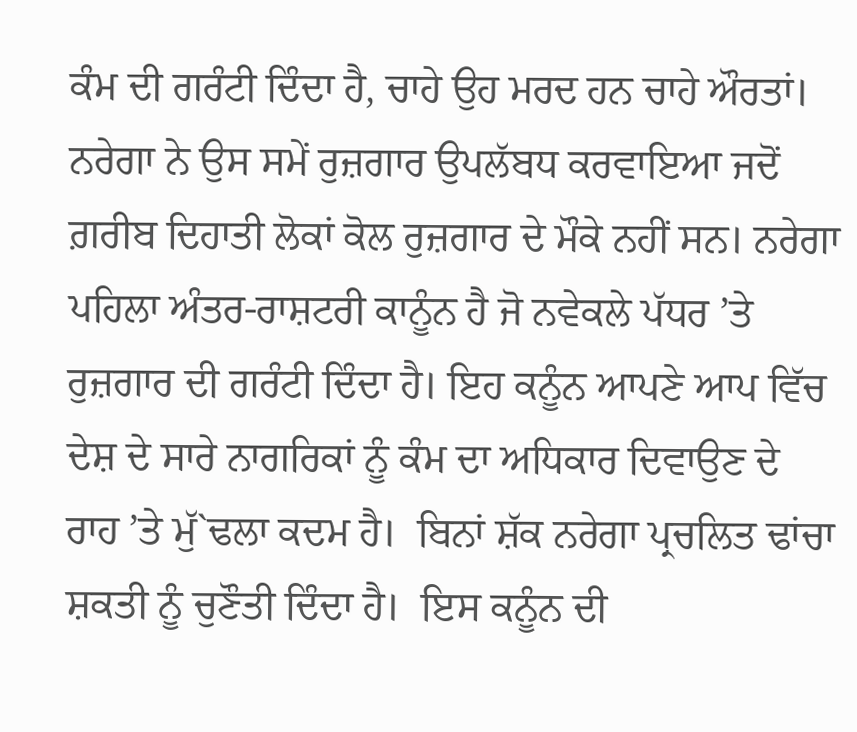ਕੰਮ ਦੀ ਗਰੰਟੀ ਦਿੰਦਾ ਹੈ, ਚਾਹੇ ਉਹ ਮਰਦ ਹਨ ਚਾਹੇ ਔਰਤਾਂ। ਨਰੇਗਾ ਨੇ ਉਸ ਸਮੇਂ ਰੁਜ਼ਗਾਰ ਉਪਲੱਬਧ ਕਰਵਾਇਆ ਜਦੋਂ ਗ਼ਰੀਬ ਦਿਹਾਤੀ ਲੋਕਾਂ ਕੋਲ ਰੁਜ਼ਗਾਰ ਦੇ ਮੌਕੇ ਨਹੀਂ ਸਨ। ਨਰੇਗਾ ਪਹਿਲਾ ਅੰਤਰ-ਰਾਸ਼ਟਰੀ ਕਾਨੂੰਨ ਹੈ ਜੋ ਨਵੇਕਲੇ ਪੱਧਰ ’ਤੇ ਰੁਜ਼ਗਾਰ ਦੀ ਗਰੰਟੀ ਦਿੰਦਾ ਹੈ। ਇਹ ਕਨੂੰਨ ਆਪਣੇ ਆਪ ਵਿੱਚ ਦੇਸ਼ ਦੇ ਸਾਰੇ ਨਾਗਰਿਕਾਂ ਨੂੰ ਕੰਮ ਦਾ ਅਧਿਕਾਰ ਦਿਵਾਉਣ ਦੇ ਰਾਹ ’ਤੇ ਮੁੱ`ਢਲਾ ਕਦਮ ਹੈ।  ਬਿਨਾਂ ਸ਼ੱਕ ਨਰੇਗਾ ਪ੍ਰਚਲਿਤ ਢਾਂਚਾ ਸ਼ਕਤੀ ਨੂੰ ਚੁਣੌਤੀ ਦਿੰਦਾ ਹੈ।  ਇਸ ਕਨੂੰਨ ਦੀ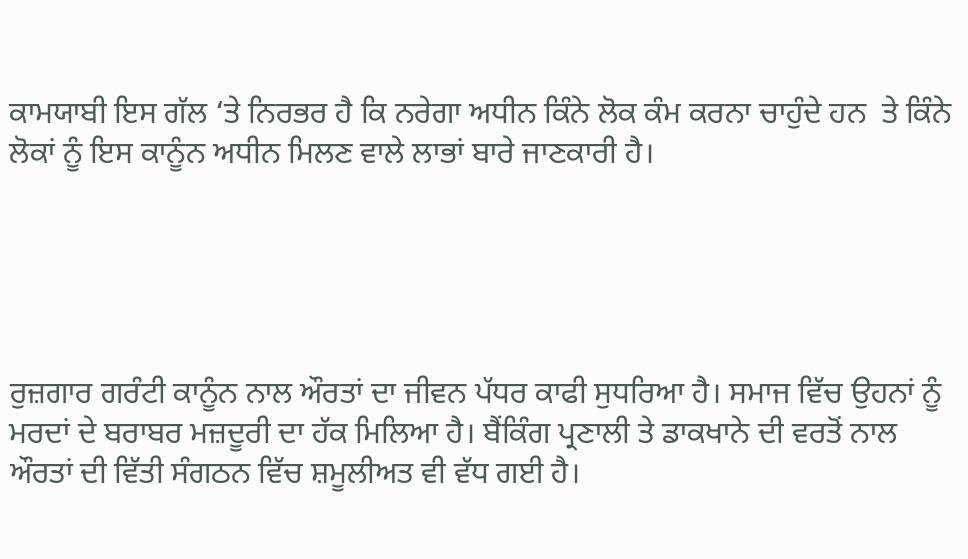ਕਾਮਯਾਬੀ ਇਸ ਗੱਲ ‘ਤੇ ਨਿਰਭਰ ਹੈ ਕਿ ਨਰੇਗਾ ਅਧੀਨ ਕਿੰਨੇ ਲੋਕ ਕੰਮ ਕਰਨਾ ਚਾਹੁੰਦੇ ਹਨ  ਤੇ ਕਿੰਨੇ ਲੋਕਾਂ ਨੂੰ ਇਸ ਕਾਨੂੰਨ ਅਧੀਨ ਮਿਲਣ ਵਾਲੇ ਲਾਭਾਂ ਬਾਰੇ ਜਾਣਕਾਰੀ ਹੈ।





ਰੁਜ਼ਗਾਰ ਗਰੰਟੀ ਕਾਨੂੰਨ ਨਾਲ ਔਰਤਾਂ ਦਾ ਜੀਵਨ ਪੱਧਰ ਕਾਫੀ ਸੁਧਰਿਆ ਹੈ। ਸਮਾਜ ਵਿੱਚ ਉਹਨਾਂ ਨੂੰ ਮਰਦਾਂ ਦੇ ਬਰਾਬਰ ਮਜ਼ਦੂਰੀ ਦਾ ਹੱਕ ਮਿਲਿਆ ਹੈ। ਬੈਂਕਿੰਗ ਪ੍ਰਣਾਲੀ ਤੇ ਡਾਕਖਾਨੇ ਦੀ ਵਰਤੋਂ ਨਾਲ ਔਰਤਾਂ ਦੀ ਵਿੱਤੀ ਸੰਗਠਨ ਵਿੱਚ ਸ਼ਮੂਲੀਅਤ ਵੀ ਵੱਧ ਗਈ ਹੈ।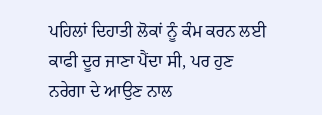ਪਹਿਲਾਂ ਦਿਹਾਤੀ ਲੋਕਾਂ ਨੂੰ ਕੰਮ ਕਰਨ ਲਈ ਕਾਫੀ ਦੂਰ ਜਾਣਾ ਪੈਂਦਾ ਸੀ, ਪਰ ਹੁਣ ਨਰੇਗਾ ਦੇ ਆਉਣ ਨਾਲ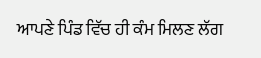ਆਪਣੇ ਪਿੰਡ ਵਿੱਚ ਹੀ ਕੰਮ ਮਿਲਣ ਲੱਗ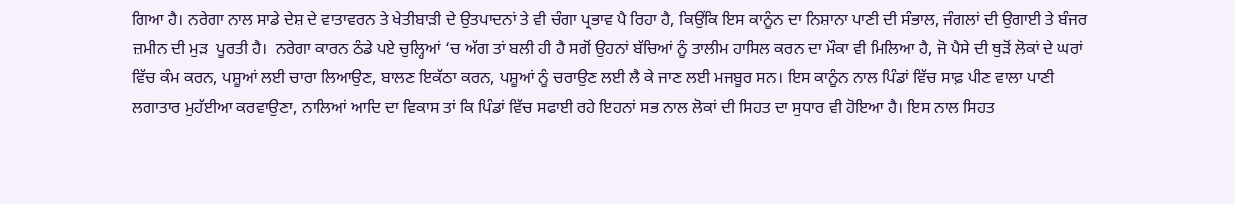ਗਿਆ ਹੈ। ਨਰੇਗਾ ਨਾਲ ਸਾਡੇ ਦੇਸ਼ ਦੇ ਵਾਤਾਵਰਨ ਤੇ ਖੇਤੀਬਾੜੀ ਦੇ ਉਤਪਾਦਨਾਂ ਤੇ ਵੀ ਚੰਗਾ ਪ੍ਰਭਾਵ ਪੈ ਰਿਹਾ ਹੈ, ਕਿਉਂਕਿ ਇਸ ਕਾਨੂੰਨ ਦਾ ਨਿਸ਼ਾਨਾ ਪਾਣੀ ਦੀ ਸੰਭਾਲ, ਜੰਗਲਾਂ ਦੀ ਉਗਾਈ ਤੇ ਬੰਜਰ ਜ਼ਮੀਨ ਦੀ ਮੁੜ  ਪੂਰਤੀ ਹੈ।  ਨਰੇਗਾ ਕਾਰਨ ਠੰਡੇ ਪਏ ਚੁਲ੍ਹਿਆਂ ‘ਚ ਅੱਗ ਤਾਂ ਬਲੀ ਹੀ ਹੈ ਸਗੋਂ ਉਹਨਾਂ ਬੱਚਿਆਂ ਨੂੰ ਤਾਲੀਮ ਹਾਸਿਲ ਕਰਨ ਦਾ ਮੌਕਾ ਵੀ ਮਿਲਿਆ ਹੈ, ਜੋ ਪੈਸੇ ਦੀ ਥੁੜੋਂ ਲੋਕਾਂ ਦੇ ਘਰਾਂ ਵਿੱਚ ਕੰਮ ਕਰਨ, ਪਸ਼ੂਆਂ ਲਈ ਚਾਰਾ ਲਿਆਉਣ, ਬਾਲਣ ਇਕੱਠਾ ਕਰਨ, ਪਸ਼ੂਆਂ ਨੂੰ ਚਰਾਉਣ ਲਈ ਲੈ ਕੇ ਜਾਣ ਲਈ ਮਜਬੂਰ ਸਨ। ਇਸ ਕਾਨੂੰਨ ਨਾਲ ਪਿੰਡਾਂ ਵਿੱਚ ਸਾਫ਼ ਪੀਣ ਵਾਲਾ ਪਾਣੀ ਲਗਾਤਾਰ ਮੁਹੱਈਆ ਕਰਵਾਉਣਾ, ਨਾਲਿਆਂ ਆਦਿ ਦਾ ਵਿਕਾਸ ਤਾਂ ਕਿ ਪਿੰਡਾਂ ਵਿੱਚ ਸਫਾਈ ਰਹੇ ਇਹਨਾਂ ਸਭ ਨਾਲ ਲੋਕਾਂ ਦੀ ਸਿਹਤ ਦਾ ਸੁਧਾਰ ਵੀ ਹੋਇਆ ਹੈ। ਇਸ ਨਾਲ ਸਿਹਤ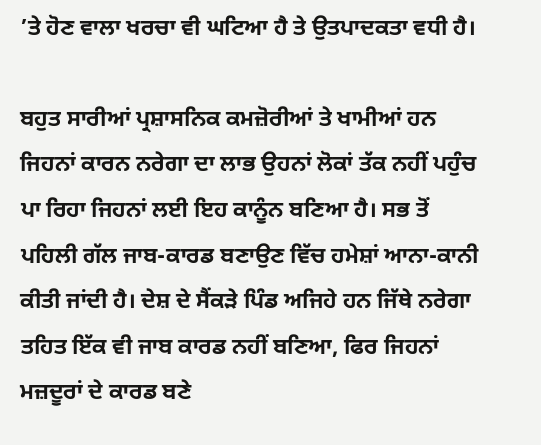’ਤੇ ਹੋਣ ਵਾਲਾ ਖਰਚਾ ਵੀ ਘਟਿਆ ਹੈ ਤੇ ਉਤਪਾਦਕਤਾ ਵਧੀ ਹੈ।

ਬਹੁਤ ਸਾਰੀਆਂ ਪ੍ਰਸ਼ਾਸਨਿਕ ਕਮਜ਼ੋਰੀਆਂ ਤੇ ਖਾਮੀਆਂ ਹਨ ਜਿਹਨਾਂ ਕਾਰਨ ਨਰੇਗਾ ਦਾ ਲਾਭ ਉਹਨਾਂ ਲੋਕਾਂ ਤੱਕ ਨਹੀਂ ਪਹੁੰਚ ਪਾ ਰਿਹਾ ਜਿਹਨਾਂ ਲਈ ਇਹ ਕਾਨੂੰਨ ਬਣਿਆ ਹੈ। ਸਭ ਤੋਂ ਪਹਿਲੀ ਗੱਲ ਜਾਬ-ਕਾਰਡ ਬਣਾਉਣ ਵਿੱਚ ਹਮੇਸ਼ਾਂ ਆਨਾ-ਕਾਨੀ ਕੀਤੀ ਜਾਂਦੀ ਹੈ। ਦੇਸ਼ ਦੇ ਸੈਂਕੜੇ ਪਿੰਡ ਅਜਿਹੇ ਹਨ ਜਿੱਥੇ ਨਰੇਗਾ ਤਹਿਤ ਇੱਕ ਵੀ ਜਾਬ ਕਾਰਡ ਨਹੀਂ ਬਣਿਆ, ਫਿਰ ਜਿਹਨਾਂ ਮਜ਼ਦੂਰਾਂ ਦੇ ਕਾਰਡ ਬਣੇ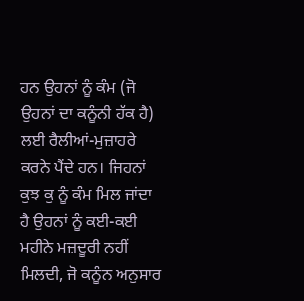ਹਨ ਉਹਨਾਂ ਨੂੰ ਕੰਮ (ਜੋ ਉਹਨਾਂ ਦਾ ਕਨੂੰਨੀ ਹੱਕ ਹੈ) ਲਈ ਰੈਲੀਆਂ-ਮੁਜ਼ਾਹਰੇ ਕਰਨੇ ਪੈਂਦੇ ਹਨ। ਜਿਹਨਾਂ ਕੁਝ ਕੁ ਨੂੰ ਕੰਮ ਮਿਲ ਜਾਂਦਾ ਹੈ ਉਹਨਾਂ ਨੂੰ ਕਈ-ਕਈ ਮਹੀਨੇ ਮਜ਼ਦੂਰੀ ਨਹੀਂ ਮਿਲਦੀ, ਜੋ ਕਨੂੰਨ ਅਨੁਸਾਰ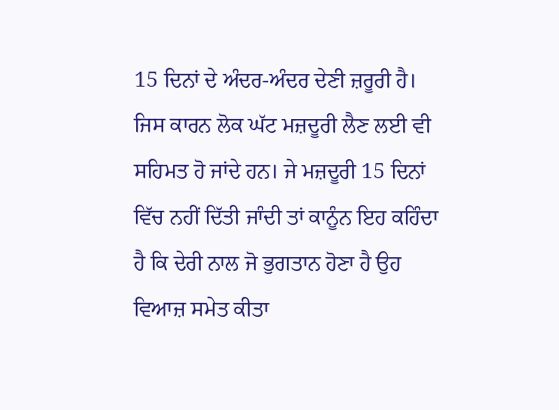15 ਦਿਨਾਂ ਦੇ ਅੰਦਰ-ਅੰਦਰ ਦੇਣੀ ਜ਼ਰੂਰੀ ਹੈ। ਜਿਸ ਕਾਰਨ ਲੋਕ ਘੱਟ ਮਜ਼ਦੂਰੀ ਲੈਣ ਲਈ ਵੀ ਸਹਿਮਤ ਹੋ ਜਾਂਦੇ ਹਨ। ਜੇ ਮਜ਼ਦੂਰੀ 15 ਦਿਨਾਂ ਵਿੱਚ ਨਹੀਂ ਦਿੱਤੀ ਜਾੰਦੀ ਤਾਂ ਕਾਨੂੰਨ ਇਹ ਕਹਿੰਦਾ ਹੈ ਕਿ ਦੇਰੀ ਨਾਲ ਜੋ ਭੁਗਤਾਨ ਹੋਣਾ ਹੈ ਉਹ ਵਿਆਜ਼ ਸਮੇਤ ਕੀਤਾ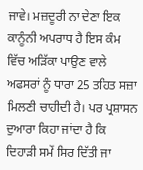ਜਾਵੇ। ਮਜ਼ਦੂਰੀ ਨਾ ਦੇਣਾ ਇਕ ਕਾਨੂੰਨੀ ਅਪਰਾਧ ਹੈ ਇਸ ਕੰਮ ਵਿੱਚ ਅੜਿੱਕਾ ਪਾਉਣ ਵਾਲੇ ਅਫਸਰਾਂ ਨੂੰ ਧਾਰਾ 25 ਤਹਿਤ ਸਜ਼ਾ ਮਿਲਣੀ ਚਾਹੀਦੀ ਹੈ। ਪਰ ਪ੍ਰਸ਼ਾਸਨ ਦੁਆਰਾ ਕਿਹਾ ਜਾਂਦਾ ਹੈ ਕਿ ਦਿਹਾੜੀ ਸਮੇਂ ਸਿਰ ਦਿੱਤੀ ਜਾ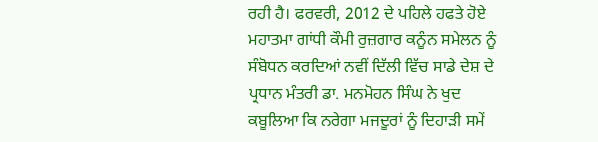ਰਹੀ ਹੈ। ਫਰਵਰੀ, 2012 ਦੇ ਪਹਿਲੇ ਹਫਤੇ ਹੋਏ ਮਹਾਤਮਾ ਗਾਂਧੀ ਕੌਮੀ ਰੁਜ਼ਗਾਰ ਕਨੂੰਨ ਸਮੇਲਨ ਨੂੰ ਸੰਬੋਧਨ ਕਰਦਿਆਂ ਨਵੀਂ ਦਿੱਲੀ ਵਿੱਚ ਸਾਡੇ ਦੇਸ਼ ਦੇ ਪ੍ਰਧਾਨ ਮੰਤਰੀ ਡਾ. ਮਨਮੋਹਨ ਸਿੰਘ ਨੇ ਖੁਦ ਕਬੂਲਿਆ ਕਿ ਨਰੇਗਾ ਮਜਦੂਰਾਂ ਨੂੰ ਦਿਹਾੜੀ ਸਮੇਂ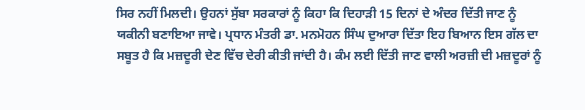ਸਿਰ ਨਹੀਂ ਮਿਲਦੀ। ਉਹਨਾਂ ਸੁੱਬਾ ਸਰਕਾਰਾਂ ਨੂੰ ਕਿਹਾ ਕਿ ਦਿਹਾੜੀ 15 ਦਿਨਾਂ ਦੇ ਅੰਦਰ ਦਿੱਤੀ ਜਾਣ ਨੂੰ ਯਕੀਨੀ ਬਣਾਇਆ ਜਾਵੇ। ਪ੍ਰਧਾਨ ਮੰਤਰੀ ਡਾ. ਮਨਮੋਹਨ ਸਿੰਘ ਦੁਆਰਾ ਦਿੱਤਾ ਇਹ ਬਿਆਨ ਇਸ ਗੱਲ ਦਾ ਸਬੂਤ ਹੈ ਕਿ ਮਜ਼ਦੂਰੀ ਦੇਣ ਵਿੱਚ ਦੇਰੀ ਕੀਤੀ ਜਾਂਦੀ ਹੈ। ਕੰਮ ਲਈ ਦਿੱਤੀ ਜਾਣ ਵਾਲੀ ਅਰਜ਼ੀ ਦੀ ਮਜ਼ਦੂਰਾਂ ਨੂੰ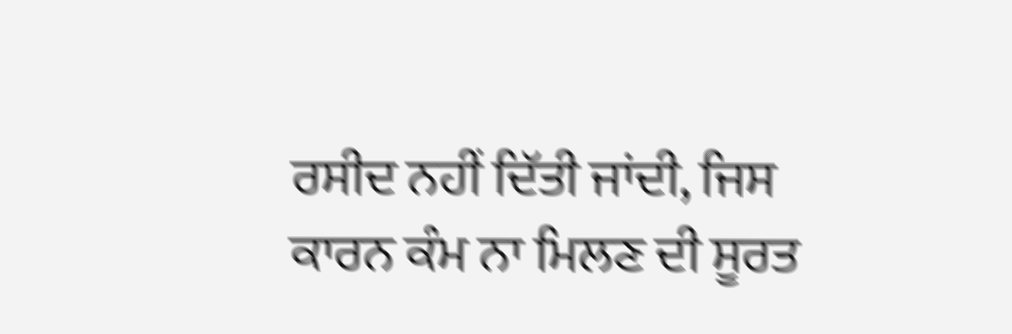ਰਸੀਦ ਨਹੀਂ ਦਿੱਤੀ ਜਾਂਦੀ, ਜਿਸ ਕਾਰਨ ਕੰਮ ਨਾ ਮਿਲਣ ਦੀ ਸੂਰਤ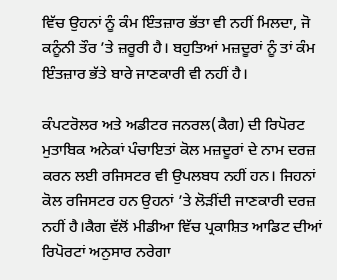ਵਿੱਚ ਉਹਨਾਂ ਨੂੰ ਕੰਮ ਇੰਤਜ਼ਾਰ ਭੱਤਾ ਵੀ ਨਹੀਂ ਮਿਲਦਾ, ਜੋ ਕਨੂੰਨੀ ਤੌਰ ’ਤੇ ਜ਼ਰੂਰੀ ਹੈ। ਬਹੁਤਿਆਂ ਮਜ਼ਦੂਰਾਂ ਨੂੰ ਤਾਂ ਕੰਮ ਇੰਤਜ਼ਾਰ ਭੱਤੇ ਬਾਰੇ ਜਾਣਕਾਰੀ ਵੀ ਨਹੀਂ ਹੈ।

ਕੰਪਟਰੋਲਰ ਅਤੇ ਅਡੀਟਰ ਜਨਰਲ(ਕੈਗ) ਦੀ ਰਿਪੋਰਟ ਮੁਤਾਬਿਕ ਅਨੇਕਾਂ ਪੰਚਾਇਤਾਂ ਕੋਲ ਮਜ਼ਦੂਰਾਂ ਦੇ ਨਾਮ ਦਰਜ਼ ਕਰਨ ਲਈ ਰਜਿਸਟਰ ਵੀ ਉਪਲਬਧ ਨਹੀਂ ਹਨ। ਜਿਹਨਾਂ ਕੋਲ ਰਜਿਸਟਰ ਹਨ ਉਹਨਾਂ ’ਤੇ ਲੋੜੀਂਦੀ ਜਾਣਕਾਰੀ ਦਰਜ਼ ਨਹੀਂ ਹੈ।ਕੈਗ ਵੱਲੋਂ ਮੀਡੀਆ ਵਿੱਚ ਪ੍ਰਕਾਸ਼ਿਤ ਆਡਿਟ ਦੀਆਂ ਰਿਪੋਰਟਾਂ ਅਨੁਸਾਰ ਨਰੇਗਾ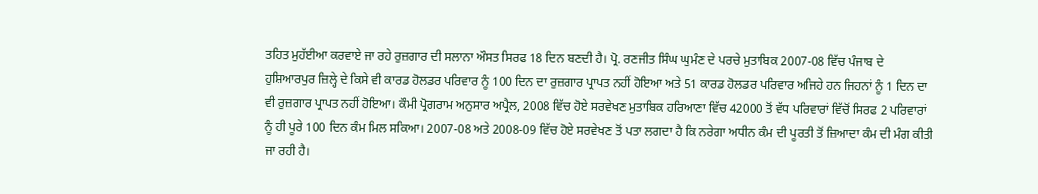ਤਹਿਤ ਮੁਹੱਈਆ ਕਰਵਾਏ ਜਾ ਰਹੇ ਰੁਜ਼ਗਾਰ ਦੀ ਸਲਾਨਾ ਔਸਤ ਸਿਰਫ 18 ਦਿਨ ਬਣਦੀ ਹੈ। ਪ੍ਰੋ. ਰਣਜੀਤ ਸਿੰਘ ਘੁਮੰਣ ਦੇ ਪਰਚੇ ਮੁਤਾਬਿਕ 2007-08 ਵਿੱਚ ਪੰਜਾਬ ਦੇ ਹੁਸ਼ਿਆਰਪੁਰ ਜ਼ਿਲ੍ਹੇ ਦੇ ਕਿਸੇ ਵੀ ਕਾਰਡ ਹੋਲਡਰ ਪਰਿਵਾਰ ਨੂੰ 100 ਦਿਨ ਦਾ ਰੁਜ਼ਗਾਰ ਪ੍ਰਾਪਤ ਨਹੀਂ ਹੋਇਆ ਅਤੇ 51 ਕਾਰਡ ਹੋਲਡਰ ਪਰਿਵਾਰ ਅਜਿਹੇ ਹਨ ਜਿਹਨਾਂ ਨੂੰ 1 ਦਿਨ ਦਾ ਵੀ ਰੁਜ਼ਗਾਰ ਪ੍ਰਾਪਤ ਨਹੀਂ ਹੋਇਆ। ਕੌਮੀ ਪ੍ਰੋਗਰਾਮ ਅਨੁਸਾਰ ਅਪ੍ਰੈਲ, 2008 ਵਿੱਚ ਹੋਏ ਸਰਵੇਖਣ ਮੁਤਾਬਿਕ ਹਰਿਆਣਾ ਵਿੱਚ 42000 ਤੋਂ ਵੱਧ ਪਰਿਵਾਰਾਂ ਵਿੱਚੋਂ ਸਿਰਫ 2 ਪਰਿਵਾਰਾਂ ਨੂੰ ਹੀ ਪੂਰੇ 100 ਦਿਨ ਕੰਮ ਮਿਲ ਸਕਿਆ। 2007-08 ਅਤੇ 2008-09 ਵਿੱਚ ਹੋਏ ਸਰਵੇਖਣ ਤੋਂ ਪਤਾ ਲਗਦਾ ਹੈ ਕਿ ਨਰੇਗਾ ਅਧੀਨ ਕੰਮ ਦੀ ਪੂਰਤੀ ਤੋਂ ਜ਼ਿਆਦਾ ਕੰਮ ਦੀ ਮੰਗ ਕੀਤੀ ਜਾ ਰਹੀ ਹੈ।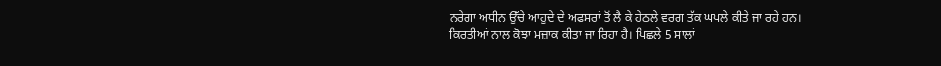ਨਰੇਗਾ ਅਧੀਨ ਉੱਚੇ ਆਹੁਦੇ ਦੇ ਅਫਸਰਾਂ ਤੋਂ ਲੈ ਕੇ ਹੇਠਲੇ ਵਰਗ ਤੱਕ ਘਪਲੇ ਕੀਤੇ ਜਾ ਰਹੇ ਹਨ। ਕਿਰਤੀਆਂ ਨਾਲ ਕੋਝਾ ਮਜ਼ਾਕ ਕੀਤਾ ਜਾ ਰਿਹਾ ਹੈ। ਪਿਛਲੇ 5 ਸਾਲਾਂ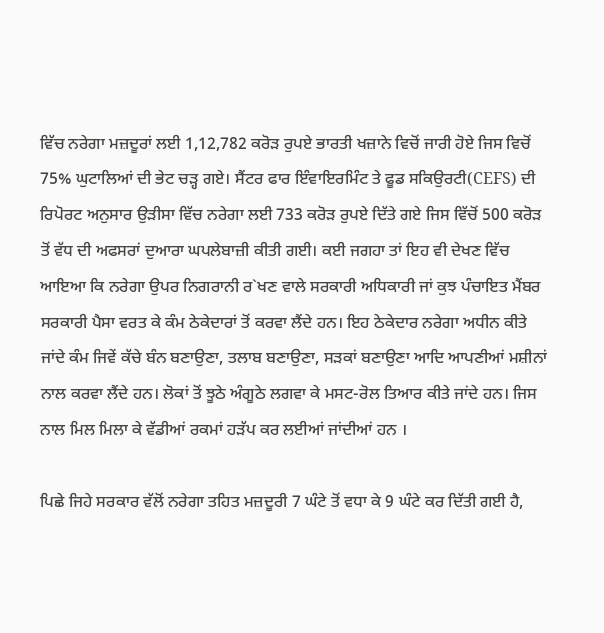ਵਿੱਚ ਨਰੇਗਾ ਮਜ਼ਦੂਰਾਂ ਲਈ 1,12,782 ਕਰੋੜ ਰੁਪਏ ਭਾਰਤੀ ਖਜ਼ਾਨੇ ਵਿਚੋਂ ਜਾਰੀ ਹੋਏ ਜਿਸ ਵਿਚੋਂ 75% ਘੁਟਾਲਿਆਂ ਦੀ ਭੇਟ ਚੜ੍ਹ ਗਏ। ਸੈਂਟਰ ਫਾਰ ਇੰਵਾਇਰਮਿੰਟ ਤੇ ਫੂਡ ਸਕਿਉਰਟੀ(CEFS) ਦੀ ਰਿਪੋਰਟ ਅਨੁਸਾਰ ਉੜੀਸਾ ਵਿੱਚ ਨਰੇਗਾ ਲਈ 733 ਕਰੋੜ ਰੁਪਏ ਦਿੱਤੇ ਗਏ ਜਿਸ ਵਿੱਚੋਂ 500 ਕਰੋੜ ਤੋਂ ਵੱਧ ਦੀ ਅਫਸਰਾਂ ਦੁਆਰਾ ਘਪਲੇਬਾਜ਼ੀ ਕੀਤੀ ਗਈ। ਕਈ ਜਗਹਾ ਤਾਂ ਇਹ ਵੀ ਦੇਖਣ ਵਿੱਚ ਆਇਆ ਕਿ ਨਰੇਗਾ ਉਪਰ ਨਿਗਰਾਨੀ ਰ`ਖਣ ਵਾਲੇ ਸਰਕਾਰੀ ਅਧਿਕਾਰੀ ਜਾਂ ਕੁਝ ਪੰਚਾਇਤ ਮੈਂਬਰ ਸਰਕਾਰੀ ਪੈਸਾ ਵਰਤ ਕੇ ਕੰਮ ਠੇਕੇਦਾਰਾਂ ਤੋਂ ਕਰਵਾ ਲੈਂਦੇ ਹਨ। ਇਹ ਠੇਕੇਦਾਰ ਨਰੇਗਾ ਅਧੀਨ ਕੀਤੇ ਜਾਂਦੇ ਕੰਮ ਜਿਵੇਂ ਕੱਚੇ ਬੰਨ ਬਣਾਉਣਾ, ਤਲਾਬ ਬਣਾਉਣਾ, ਸੜਕਾਂ ਬਣਾਉਣਾ ਆਦਿ ਆਪਣੀਆਂ ਮਸ਼ੀਨਾਂ ਨਾਲ ਕਰਵਾ ਲੈਂਦੇ ਹਨ। ਲੋਕਾਂ ਤੋਂ ਝੂਠੇ ਅੰਗੂਠੇ ਲਗਵਾ ਕੇ ਮਸਟ-ਰੋਲ ਤਿਆਰ ਕੀਤੇ ਜਾਂਦੇ ਹਨ। ਜਿਸ ਨਾਲ ਮਿਲ ਮਿਲਾ ਕੇ ਵੱਡੀਆਂ ਰਕਮਾਂ ਹੜੱਪ ਕਰ ਲਈਆਂ ਜਾਂਦੀਆਂ ਹਨ ।

ਪਿਛੇ ਜਿਹੇ ਸਰਕਾਰ ਵੱਲੋਂ ਨਰੇਗਾ ਤਹਿਤ ਮਜ਼ਦੂਰੀ 7 ਘੰਟੇ ਤੋਂ ਵਧਾ ਕੇ 9 ਘੰਟੇ ਕਰ ਦਿੱਤੀ ਗਈ ਹੈ,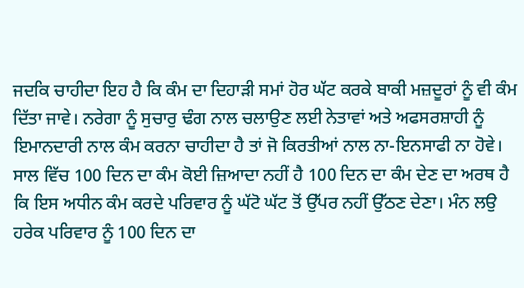ਜਦਕਿ ਚਾਹੀਦਾ ਇਹ ਹੈ ਕਿ ਕੰਮ ਦਾ ਦਿਹਾੜੀ ਸਮਾਂ ਹੋਰ ਘੱਟ ਕਰਕੇ ਬਾਕੀ ਮਜ਼ਦੂਰਾਂ ਨੂੰ ਵੀ ਕੰਮ ਦਿੱਤਾ ਜਾਵੇ। ਨਰੇਗਾ ਨੂੰ ਸੁਚਾਰੁ ਢੰਗ ਨਾਲ ਚਲਾਉਣ ਲਈ ਨੇਤਾਵਾਂ ਅਤੇ ਅਫਸਰਸ਼ਾਹੀ ਨੂੰ ਇਮਾਨਦਾਰੀ ਨਾਲ ਕੰਮ ਕਰਨਾ ਚਾਹੀਦਾ ਹੈ ਤਾਂ ਜੋ ਕਿਰਤੀਆਂ ਨਾਲ ਨਾ-ਇਨਸਾਫੀ ਨਾ ਹੋਵੇ।
ਸਾਲ ਵਿੱਚ 100 ਦਿਨ ਦਾ ਕੰਮ ਕੋਈ ਜ਼ਿਆਦਾ ਨਹੀਂ ਹੈ 100 ਦਿਨ ਦਾ ਕੰਮ ਦੇਣ ਦਾ ਅਰਥ ਹੈ ਕਿ ਇਸ ਅਧੀਨ ਕੰਮ ਕਰਦੇ ਪਰਿਵਾਰ ਨੂੰ ਘੱਟੋ ਘੱਟ ਤੋਂ ਉੱਪਰ ਨਹੀਂ ਉੱਠਣ ਦੇਣਾ। ਮੰਨ ਲਉ ਹਰੇਕ ਪਰਿਵਾਰ ਨੂੰ 100 ਦਿਨ ਦਾ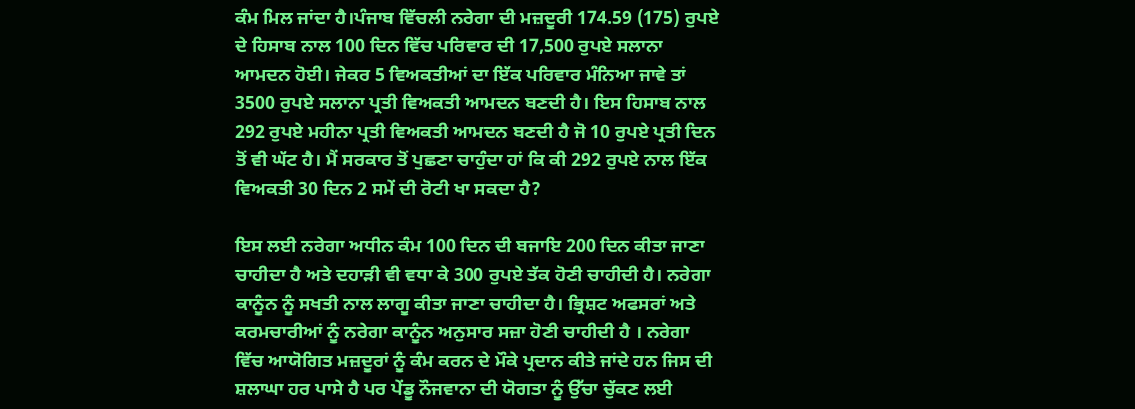ਕੰਮ ਮਿਲ ਜਾਂਦਾ ਹੈ।ਪੰਜਾਬ ਵਿੱਚਲੀ ਨਰੇਗਾ ਦੀ ਮਜ਼ਦੂਰੀ 174.59 (175) ਰੁਪਏ ਦੇ ਹਿਸਾਬ ਨਾਲ 100 ਦਿਨ ਵਿੱਚ ਪਰਿਵਾਰ ਦੀ 17,500 ਰੁਪਏ ਸਲਾਨਾ ਆਮਦਨ ਹੋਈ। ਜੇਕਰ 5 ਵਿਅਕਤੀਆਂ ਦਾ ਇੱਕ ਪਰਿਵਾਰ ਮੰਨਿਆ ਜਾਵੇ ਤਾਂ 3500 ਰੁਪਏ ਸਲਾਨਾ ਪ੍ਰਤੀ ਵਿਅਕਤੀ ਆਮਦਨ ਬਣਦੀ ਹੈ। ਇਸ ਹਿਸਾਬ ਨਾਲ 292 ਰੁਪਏ ਮਹੀਨਾ ਪ੍ਰਤੀ ਵਿਅਕਤੀ ਆਮਦਨ ਬਣਦੀ ਹੈ ਜੋ 10 ਰੁਪਏ ਪ੍ਰਤੀ ਦਿਨ ਤੋਂ ਵੀ ਘੱਟ ਹੈ। ਮੈਂ ਸਰਕਾਰ ਤੋਂ ਪੁਛਣਾ ਚਾਹੁੰਦਾ ਹਾਂ ਕਿ ਕੀ 292 ਰੁਪਏ ਨਾਲ ਇੱਕ ਵਿਅਕਤੀ 30 ਦਿਨ 2 ਸਮੇਂ ਦੀ ਰੋਟੀ ਖਾ ਸਕਦਾ ਹੈ?

ਇਸ ਲਈ ਨਰੇਗਾ ਅਧੀਨ ਕੰਮ 100 ਦਿਨ ਦੀ ਬਜਾਇ 200 ਦਿਨ ਕੀਤਾ ਜਾਣਾ ਚਾਹੀਦਾ ਹੈ ਅਤੇ ਦਹਾੜੀ ਵੀ ਵਧਾ ਕੇ 300 ਰੁਪਏ ਤੱਕ ਹੋਣੀ ਚਾਹੀਦੀ ਹੈ। ਨਰੇਗਾ ਕਾਨੂੰਨ ਨੂੰ ਸਖਤੀ ਨਾਲ ਲਾਗੂ ਕੀਤਾ ਜਾਣਾ ਚਾਹੀਦਾ ਹੈ। ਭ੍ਰਿਸ਼ਟ ਅਫਸਰਾਂ ਅਤੇ ਕਰਮਚਾਰੀਆਂ ਨੂੰ ਨਰੇਗਾ ਕਾਨੂੰਨ ਅਨੁਸਾਰ ਸਜ਼ਾ ਹੋਣੀ ਚਾਹੀਦੀ ਹੈ । ਨਰੇਗਾ ਵਿੱਚ ਆਯੋਗਿਤ ਮਜ਼ਦੂਰਾਂ ਨੂੰ ਕੰਮ ਕਰਨ ਦੇ ਮੌਕੇ ਪ੍ਰਦਾਨ ਕੀਤੇ ਜਾਂਦੇ ਹਨ ਜਿਸ ਦੀ ਸ਼ਲਾਘਾ ਹਰ ਪਾਸੇ ਹੈ ਪਰ ਪੇਂਡੂ ਨੌਜਵਾਨਾ ਦੀ ਯੋਗਤਾ ਨੂੰ ਉੱਚਾ ਚੁੱਕਣ ਲਈ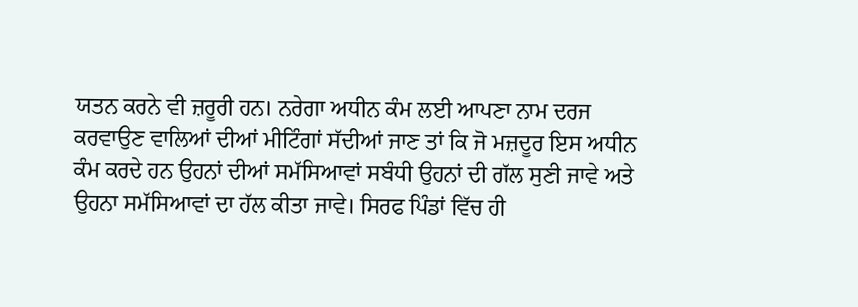ਯਤਨ ਕਰਨੇ ਵੀ ਜ਼ਰੂਰੀ ਹਨ। ਨਰੇਗਾ ਅਧੀਨ ਕੰਮ ਲਈ ਆਪਣਾ ਨਾਮ ਦਰਜ ਕਰਵਾਉਣ ਵਾਲਿਆਂ ਦੀਆਂ ਮੀਟਿੰਗਾਂ ਸੱਦੀਆਂ ਜਾਣ ਤਾਂ ਕਿ ਜੋ ਮਜ਼ਦੂਰ ਇਸ ਅਧੀਨ ਕੰਮ ਕਰਦੇ ਹਨ ਉਹਨਾਂ ਦੀਆਂ ਸਮੱਸਿਆਵਾਂ ਸਬੰਧੀ ਉਹਨਾਂ ਦੀ ਗੱਲ ਸੁਣੀ ਜਾਵੇ ਅਤੇ ਉਹਨਾ ਸਮੱਸਿਆਵਾਂ ਦਾ ਹੱਲ ਕੀਤਾ ਜਾਵੇ। ਸਿਰਫ ਪਿੰਡਾਂ ਵਿੱਚ ਹੀ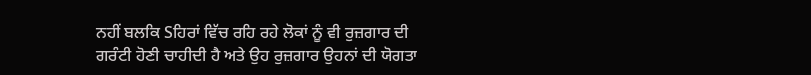ਨਹੀਂ ਬਲਕਿ Sਹਿਰਾਂ ਵਿੱਚ ਰਹਿ ਰਹੇ ਲੋਕਾਂ ਨੂੰ ਵੀ ਰੁਜ਼ਗਾਰ ਦੀ ਗਰੰਟੀ ਹੋਣੀ ਚਾਹੀਦੀ ਹੈ ਅਤੇ ਉਹ ਰੁਜ਼ਗਾਰ ਉਹਨਾਂ ਦੀ ਯੋਗਤਾ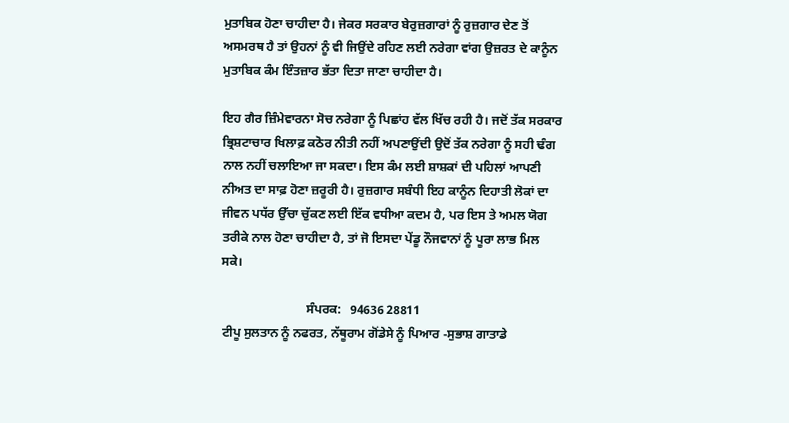ਮੁਤਾਬਿਕ ਹੋਣਾ ਚਾਹੀਦਾ ਹੈ। ਜੇਕਰ ਸਰਕਾਰ ਬੇਰੁਜ਼ਗਾਰਾਂ ਨੂੰ ਰੁਜ਼ਗਾਰ ਦੇਣ ਤੋਂ ਅਸਮਰਥ ਹੈ ਤਾਂ ਉਹਨਾਂ ਨੂੰ ਵੀ ਜਿਉਂਦੇ ਰਹਿਣ ਲਈ ਨਰੇਗਾ ਵਾਂਗ ਉਜ਼ਰਤ ਦੇ ਕਾਨੂੰਨ ਮੁਤਾਬਿਕ ਕੰਮ ਇੰਤਜ਼ਾਰ ਭੱਤਾ ਦਿਤਾ ਜਾਣਾ ਚਾਹੀਦਾ ਹੈ।

ਇਹ ਗੈਰ ਜ਼ਿੰਮੇਵਾਰਨਾ ਸੋਚ ਨਰੇਗਾ ਨੂੰ ਪਿਛਾਂਹ ਵੱਲ ਖਿੱਚ ਰਹੀ ਹੈ। ਜਦੋਂ ਤੱਕ ਸਰਕਾਰ ਭ੍ਰਿਸ਼ਟਾਚਾਰ ਖਿਲਾਫ਼ ਕਠੋਰ ਨੀਤੀ ਨਹੀਂ ਅਪਣਾਉਂਦੀ ਉਦੋਂ ਤੱਕ ਨਰੇਗਾ ਨੂੰ ਸਹੀ ਢੰਗ ਨਾਲ ਨਹੀਂ ਚਲਾਇਆ ਜਾ ਸਕਦਾ। ਇਸ ਕੰਮ ਲਈ ਸ਼ਾਸ਼ਕਾਂ ਦੀ ਪਹਿਲਾਂ ਆਪਣੀ ਨੀਅਤ ਦਾ ਸਾਫ਼ ਹੋਣਾ ਜ਼ਰੂਰੀ ਹੈ। ਰੁਜ਼ਗਾਰ ਸਬੰਧੀ ਇਹ ਕਾਨੂੰਨ ਦਿਹਾਤੀ ਲੋਕਾਂ ਦਾ ਜੀਵਨ ਪਧੱਰ ਉੱਚਾ ਚੁੱਕਣ ਲਈ ਇੱਕ ਵਧੀਆ ਕਦਮ ਹੈ, ਪਰ ਇਸ ਤੇ ਅਮਲ ਯੋਗ ਤਰੀਕੇ ਨਾਲ ਹੋਣਾ ਚਾਹੀਦਾ ਹੈ, ਤਾਂ ਜੋ ਇਸਦਾ ਪੇਂਡੂ ਨੌਜਵਾਨਾਂ ਨੂੰ ਪੂਰਾ ਲਾਭ ਮਿਲ ਸਕੇ।

                           ਸੰਪਰਕ:   94636 28811
ਟੀਪੂ ਸੁਲਤਾਨ ਨੂੰ ਨਫਰਤ, ਨੱਥੂਰਾਮ ਗੋਂਡੇਸੇ ਨੂੰ ਪਿਆਰ -ਸੁਭਾਸ਼ ਗਾਤਾਡੇ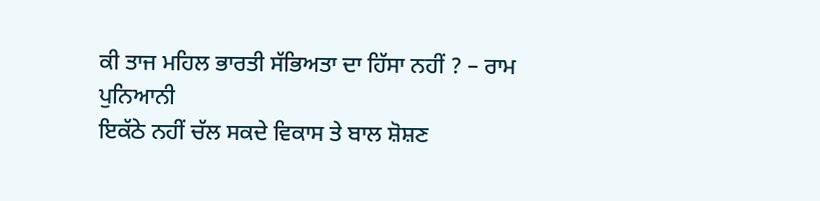ਕੀ ਤਾਜ ਮਹਿਲ ਭਾਰਤੀ ਸੱਭਿਅਤਾ ਦਾ ਹਿੱਸਾ ਨਹੀਂ ? – ਰਾਮ ਪੁਨਿਆਨੀ
ਇਕੱਠੇ ਨਹੀਂ ਚੱਲ ਸਕਦੇ ਵਿਕਾਸ ਤੇ ਬਾਲ ਸ਼ੋਸ਼ਣ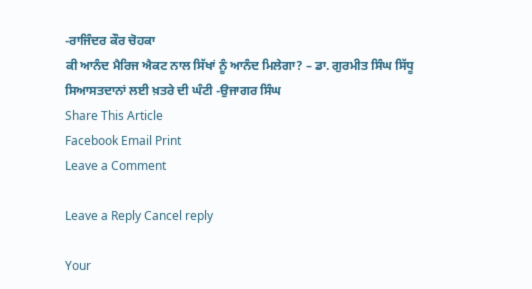-ਰਾਜਿੰਦਰ ਕੌਰ ਚੋਹਕਾ
ਕੀ ਆਨੰਦ ਮੈਰਿਜ ਐਕਟ ਨਾਲ ਸਿੱਖਾਂ ਨੂੰ ਆਨੰਦ ਮਿਲੇਗਾ? – ਡਾ. ਗੁਰਮੀਤ ਸਿੰਘ ਸਿੱਧੂ
ਸਿਆਸਤਦਾਨਾਂ ਲਈ ਖ਼ਤਰੇ ਦੀ ਘੰਟੀ -ਉਜਾਗਰ ਸਿੰਘ
Share This Article
Facebook Email Print
Leave a Comment

Leave a Reply Cancel reply

Your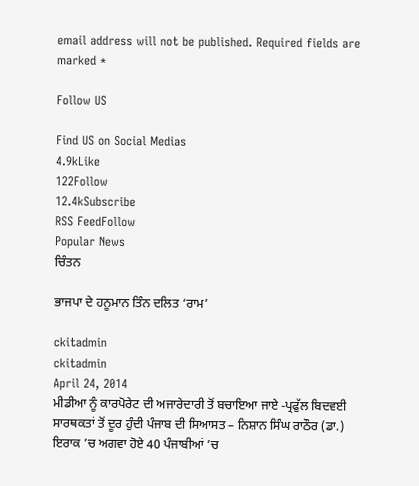email address will not be published. Required fields are marked *

Follow US

Find US on Social Medias
4.9kLike
122Follow
12.4kSubscribe
RSS FeedFollow
Popular News
ਚਿੰਤਨ

ਭਾਜਪਾ ਦੇ ਹਨੂਮਾਨ ਤਿੰਨ ਦਲਿਤ ‘ਰਾਮ’

ckitadmin
ckitadmin
April 24, 2014
ਮੀਡੀਆ ਨੂੰ ਕਾਰਪੋਰੇਟ ਦੀ ਅਜਾਰੇਦਾਰੀ ਤੋਂ ਬਚਾਇਆ ਜਾਏ -ਪ੍ਰਫੁੱਲ ਬਿਦਵਈ
ਸਾਰਥਕਤਾਂ ਤੋਂ ਦੂਰ ਹੁੰਦੀ ਪੰਜਾਬ ਦੀ ਸਿਆਸਤ – ਨਿਸ਼ਾਨ ਸਿੰਘ ਰਾਠੌਰ (ਡਾ.)
ਇਰਾਕ ’ਚ ਅਗਵਾ ਹੋਏ 40 ਪੰਜਾਬੀਆਂ ’ਚ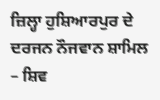ਜ਼ਿਲ੍ਹਾ ਹੁਸ਼ਿਆਰਪੁਰ ਦੇ ਦਰਜਨ ਨੌਜਵਾਨ ਸ਼ਾਮਿਲ – ਸ਼ਿਵ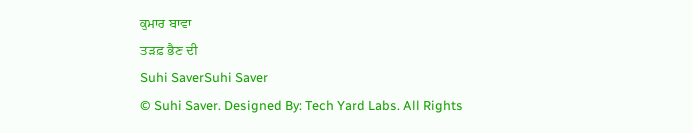ਕੁਮਾਰ ਬਾਵਾ
ਤੜਫ਼ ਭੈਣ ਦੀ
Suhi SaverSuhi Saver
© Suhi Saver. Designed By: Tech Yard Labs. All Rights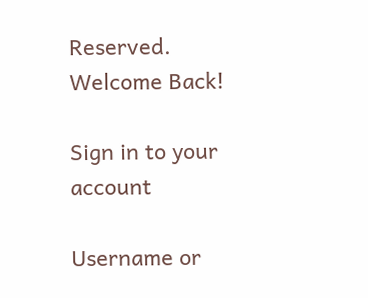Reserved.
Welcome Back!

Sign in to your account

Username or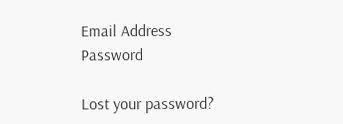Email Address
Password

Lost your password?